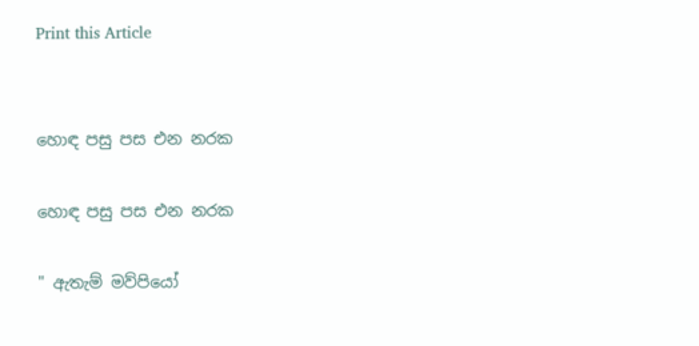Print this Article


හොඳ පසු පස එන නරක

හොඳ පසු පස එන නරක

" ඇතැම් මව්පියෝ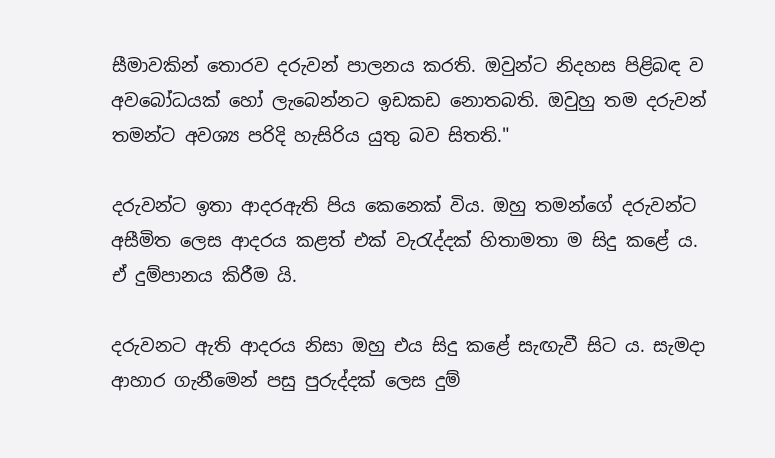සීමාවකින් තොරව දරුවන් පාලනය කරති. ඔවුන්ට නිදහස පිළිබඳ ව අවබෝධයක් හෝ ලැබෙන්නට ඉඩකඩ නොතබති. ඔවුහු තම දරුවන් තමන්ට අවශ්‍ය පරිදි හැසිරිය යුතු බව සිතති."

දරුවන්ට ඉතා ආදරඇති පිය කෙනෙක් විය. ඔහු තමන්ගේ දරුවන්ට අසීමිත ලෙස ආදරය කළත් එක් වැරැද්දක් හිතාමතා ම සිදු කළේ ය. ඒ දුම්පානය කිරීම යි.

දරුවනට ඇති ආදරය නිසා ඔහු එය සිදු කළේ සැඟැවී සිට ය. සැමදා ආහාර ගැනීමෙන් පසු පුරුද්දක් ලෙස දුම්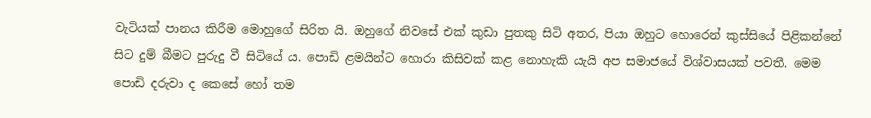වැටියක් පානය කිරීම මොහුගේ සිරිත යි. ඔහුගේ නිවසේ එක් කුඩා පුතකු සිටි අතර, පියා ඔහුට හොරෙන් කුස්සියේ පිළිකන්නේ සිට දුම් බීමට පුරුදු වී සිටියේ ය. පොඩි ළමයින්ට හොරා කිසිවක් කළ නොහැකි යැයි අප සමාජයේ විශ්වාසයක් පවතී. මෙම පොඩි දරුවා ද කෙසේ හෝ තම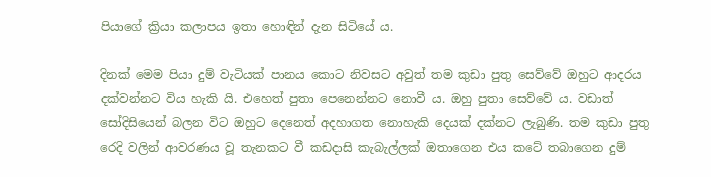පියාගේ ක්‍රියා කලාපය ඉතා හොඳින් දැන සිටියේ ය.

දිනක් මෙම පියා දුම් වැටියක් පානය කොට නිවසට අවුත් තම කුඩා පුතු සෙව්වේ ඔහුට ආදරය දක්වන්නට විය හැකි යි. එහෙත් පුතා පෙනෙන්නට නොවී ය. ඔහු පුතා සෙව්වේ ය. වඩාත් සෝදිසියෙන් බලන විට ඔහුට දෙනෙත් අදහාගත නොහැකි දෙයක් දක්නට ලැබුණි. තම කුඩා පුතු රෙදි වලින් ආවරණය වූ තැනකට වී කඩදාසි කැබැල්ලක් ඔතාගෙන එය කටේ තබාගෙන දුම්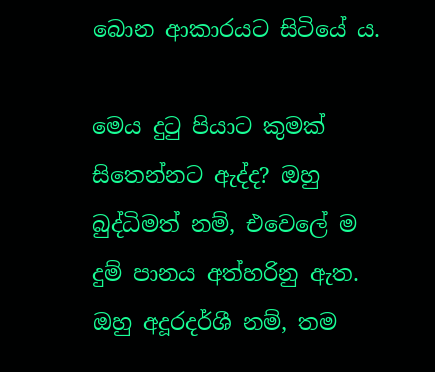බොන ආකාරයට සිටියේ ය.

මෙය දුටු පියාට කුමක් සිතෙන්නට ඇද්ද? ඔහු බුද්ධිමත් නම්, එවෙලේ ම දුම් පානය අත්හරිනු ඇත. ඔහු අදූරදර්ශී නම්, තම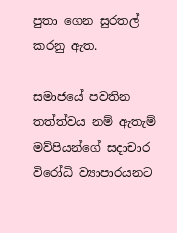පුතා ගෙන සුරතල් කරනු ඇත.

සමාජයේ පවතින තත්ත්වය නම් ඇතැම් මව්පියන්ගේ සදාචාර විරෝධි ව්‍යාපාරයනට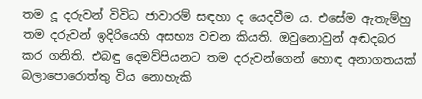තම දූ දරුවන් විවිධ ජාවාරම් සඳහා ද යෙදවීම ය. එසේම ඇතැම්හු තම දරුවන් ඉදිරියෙහි අසභ්‍ය වචන කියති. ඔවුනොවුන් අඬදබර කර ගනිති. එබඳු දෙමව්පියනට තම දරුවන්ගෙන් හොඳ අනාගතයක් බලාපොරොත්තු විය නොහැකි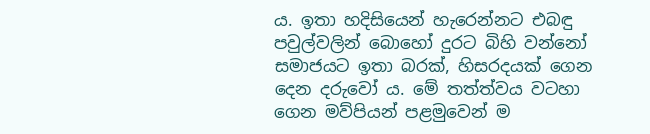ය. ඉතා හදිසියෙන් හැරෙන්නට එබඳු පවුල්වලින් බොහෝ දුරට බිහි වන්නෝ සමාජයට ඉතා බරක්, හිසරදයක් ගෙන දෙන දරුවෝ ය. මේ තත්ත්වය වටහා ගෙන මව්පියන් පළමුවෙන් ම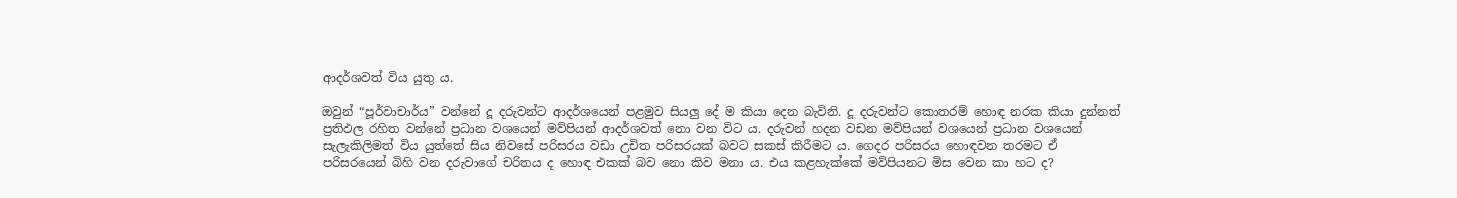ආදර්ශවත් විය යුතු ය.

ඔවුන් “පූර්වාචාර්ය” වන්නේ දූ දරුවන්ට ආදර්ශයෙන් පළමුව සියලු දේ ම කියා දෙන බැවිනි. දූ දරුවන්ට කොතරම් හොඳ නරක කියා දුන්නත් ප්‍රතිඵල රහිත වන්නේ ප්‍රධාන වශයෙන් මව්පියන් ආදර්ශවත් නො වන විට ය. දරුවන් හදන වඩන මව්පියන් වශයෙන් ප්‍රධාන වශයෙන් සැලැකිලිමත් විය යුත්තේ සිය නිවසේ පරිසරය වඩා උචිත පරිසරයක් බවට සකස් කිරීමට ය. ගෙදර පරිසරය හොඳවන තරමට ඒ පරිසරයෙන් බිහි වන දරුවාගේ චරිතය ද හොඳ එකක් බව නො කිව මනා ය. එය කළහැක්කේ මව්පියනට මිස වෙන කා හට ද?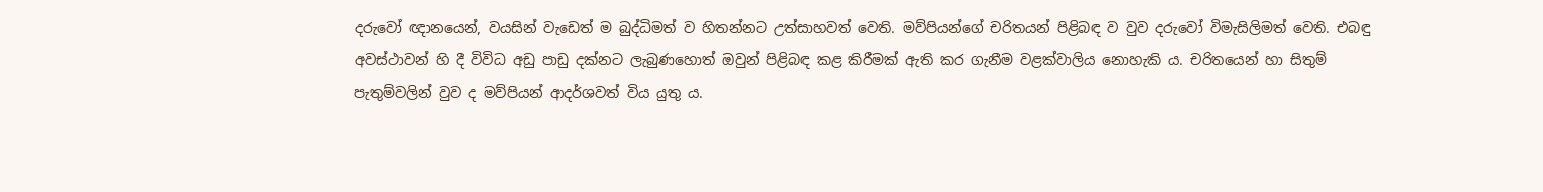දරුවෝ ඥානයෙන්, වයසින් වැඩෙත් ම බුද්ධිමත් ව හිතන්නට උත්සාහවත් වෙති. මව්පියන්ගේ චරිතයන් පිළිබඳ ව වුව දරුවෝ විමැසිලිමත් වෙති. එබඳු අවස්ථාවන් හි දී විවිධ අඩු පාඩු දක්නට ලැබුණහොත් ඔවුන් පිළිබඳ කළ කිරීමක් ඇති කර ගැනීම වළක්වාලිය නොහැකි ය. චරිතයෙන් හා සිතුම් පැතුම්වලින් වුව ද මව්පියන් ආදර්ශවත් විය යුතු ය.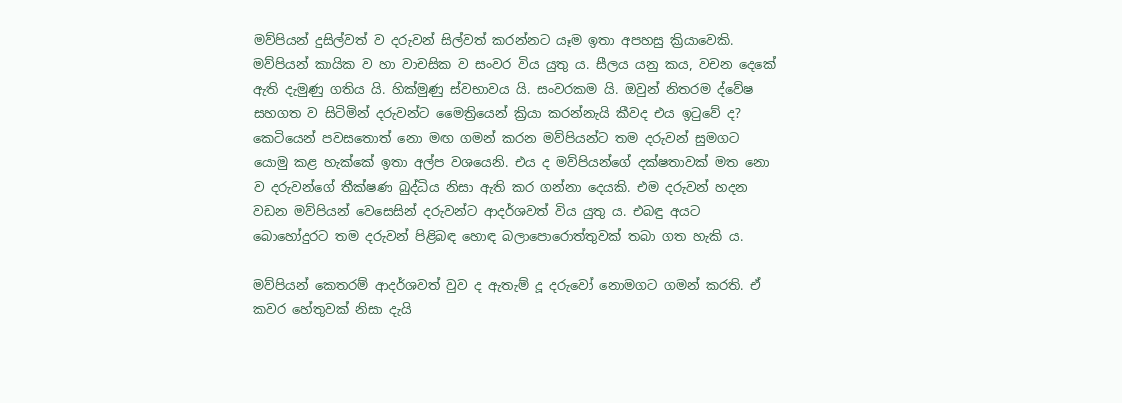මව්පියන් දුසිල්වත් ව දරුවන් සිල්වත් කරන්නට යෑම ඉතා අපහසු ක්‍රියාවෙකි. මව්පියන් කායික ව හා වාචසික ව සංවර විය යුතු ය. සීලය යනු කය, වචන දෙකේ ඇති දැමුණු ගතිය යි. හික්මුණු ස්වභාවය යි. සංවරකම යි. ඔවුන් නිතරම ද්වේෂ සහගත ව සිටිමින් දරුවන්ට මෛත්‍රියෙන් ක්‍රියා කරන්නැයි කීවද එය ඉටුවේ ද? කෙටියෙන් පවසතොත් නො මඟ ගමන් කරන මව්පියන්ට තම දරුවන් සුමගට යොමු කළ හැක්කේ ඉතා අල්ප වශයෙනි. එය ද මව්පියන්ගේ දක්ෂතාවක් මත නො ව දරුවන්ගේ තීක්ෂණ බුද්ධිය නිසා ඇති කර ගන්නා දෙයකි. එම දරුවන් හදන වඩන මව්පියන් වෙසෙසින් දරුවන්ට ආදර්ශවත් විය යුතු ය. එබඳු අයට බොහෝදුරට තම දරුවන් පිළිබඳ හොඳ බලාපොරොත්තුවක් තබා ගත හැකි ය.

මව්පියන් කෙතරම් ආදර්ශවත් වුව ද ඇතැම් දූ දරුවෝ නොමගට ගමන් කරති. ඒ කවර හේතුවක් නිසා දැයි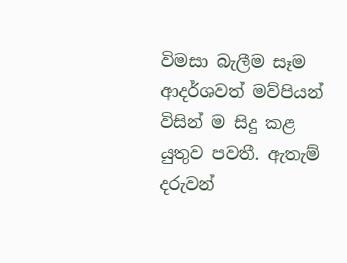විමසා බැලීම සෑම ආදර්ශවත් මව්පියන් විසින් ම සිදු කළ යුතුව පවතී. ඇතැම් දරුවන්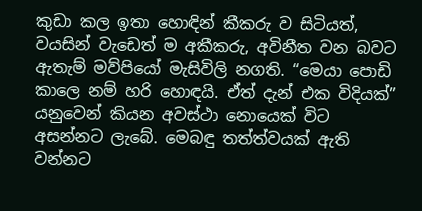කුඩා කල ඉතා හොඳින් කීකරු ව සිටියත්, වයසින් වැඩෙත් ම අකීකරු, අවිනීත වන බවට ඇතැම් මව්පියෝ මැසිවිලි නගති. “මෙයා පොඩි කාලෙ නම් හරි හොඳයි. ඒත් දැන් එක විදියක්” යනුවෙන් කියන අවස්ථා නොයෙක් විට අසන්නට ලැබේ. මෙබඳු තත්ත්වයක් ඇති වන්නට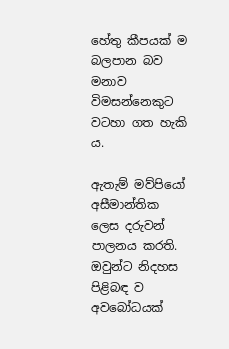හේතු කීපයක් ම බලපාන බව මනාව විමසන්නෙකුට වටහා ගත හැකි ය.

ඇතැම් මව්පියෝ අසීමාන්තික ලෙස දරුවන් පාලනය කරති. ඔවුන්ට නිදහස පිළිබඳ ව අවබෝධයක්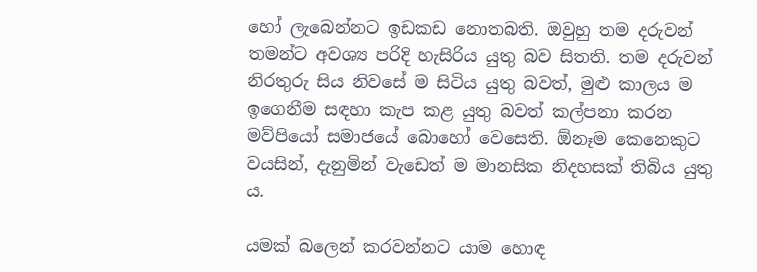හෝ ලැබෙන්නට ඉඩකඩ නොතබති. ඔවුහු තම දරුවන් තමන්ට අවශ්‍ය පරිදි හැසිරිය යුතු බව සිතති. තම දරුවන් නිරතුරු සිය නිවසේ ම සිටිය යුතු බවත්, මුළු කාලය ම ඉගෙනීම සඳහා කැප කළ යුතු බවත් කල්පනා කරන මව්පියෝ සමාජයේ බොහෝ වෙසෙති. ඕනෑම කෙනෙකුට වයසින්, දැනුමින් වැඩෙත් ම මානසික නිදහසක් තිබිය යුතු ය.

යමක් බලෙන් කරවන්නට යාම හොඳ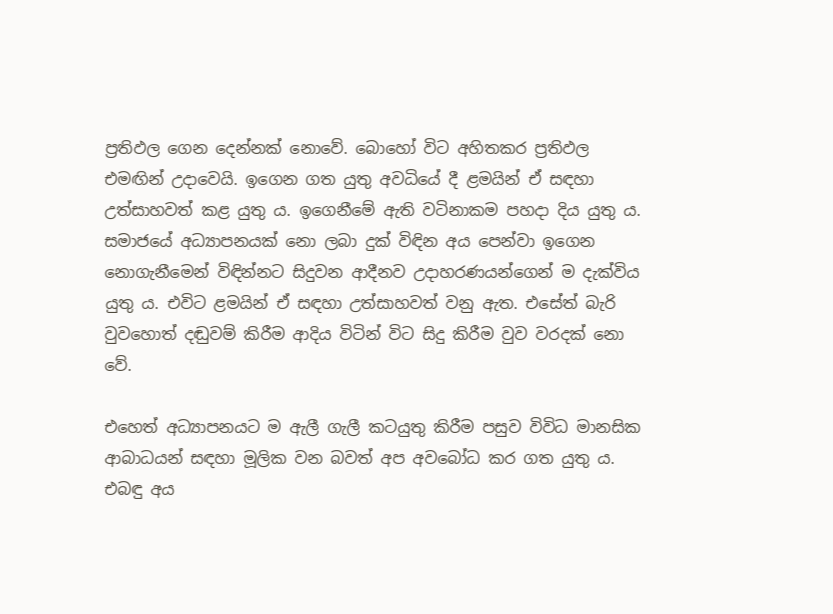ප්‍රතිඵල ගෙන දෙන්නක් නොවේ. බොහෝ විට අහිතකර ප්‍රතිඵල එමඟින් උදාවෙයි. ඉගෙන ගත යුතු අවධියේ දී ළමයින් ඒ සඳහා උත්සාහවත් කළ යුතු ය. ඉගෙනීමේ ඇති වටිනාකම පහදා දිය යුතු ය. සමාජයේ අධ්‍යාපනයක් නො ලබා දුක් විඳින අය පෙන්වා ඉගෙන නොගැනීමෙන් විඳින්නට සිදුවන ආදීනව උදාහරණයන්ගෙන් ම දැක්විය යුතු ය. එවිට ළමයින් ඒ සඳහා උත්සාහවත් වනු ඇත. එසේත් බැරි වුවහොත් දඬුවම් කිරීම ආදිය විටින් විට සිදු කිරීම වුව වරදක් නො වේ.

එහෙත් අධ්‍යාපනයට ම ඇලී ගැලී කටයුතු කිරීම පසුව විවිධ මානසික ආබාධයන් සඳහා මූලික වන බවත් අප අවබෝධ කර ගත යුතු ය. එබඳු අය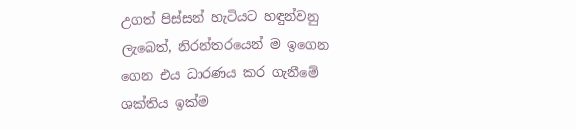උගත් පිස්සන් හැටියට හඳුන්වනු ලැබෙත්, නිරන්තරයෙන් ම ඉගෙන ගෙන එය ධාරණය කර ගැනීමේ ශක්තිය ඉක්ම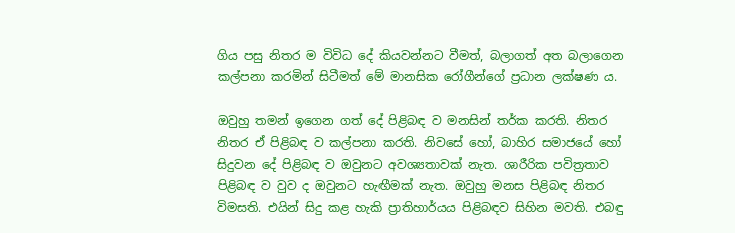ගිය පසු නිතර ම විවිධ දේ කියවන්නට වීමත්, බලාගත් අත බලාගෙන කල්පනා කරමින් සිටීමත් මේ මානසික රෝගීන්ගේ ප්‍රධාන ලක්ෂණ ය.

ඔවුහු තමන් ඉගෙන ගත් දේ පිළිබඳ ව මනසින් තර්ක කරති. නිතර නිතර ඒ පිළිබඳ ව කල්පනා කරති. නිවසේ හෝ, බාහිර සමාජයේ හෝ සිදුවන දේ පිළිබඳ ව ඔවුනට අවශ්‍යතාවක් නැත. ශාරීරික පවිත්‍රතාව පිළිබඳ ව වුව ද ඔවුනට හැඟීමක් නැත. ඔවුහු මනස පිළිබඳ නිතර විමසති. එයින් සිදු කළ හැකි ප්‍රාතිහාර්යය පිළිබඳව සිහින මවති. එබඳු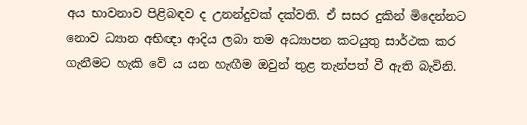අය භාවනාව පිළිබඳව ද උනන්දුවක් දක්වති. ඒ සසර දුකින් මිදෙන්නට නොව ධ්‍යාන අභිඥා ආදිය ලබා තම අධ්‍යාපන කටයුතු සාර්ථක කර ගැනීමට හැකි වේ ය යන හැඟීම ඔවුන් තුළ තැන්පත් වී ඇති බැවිනි.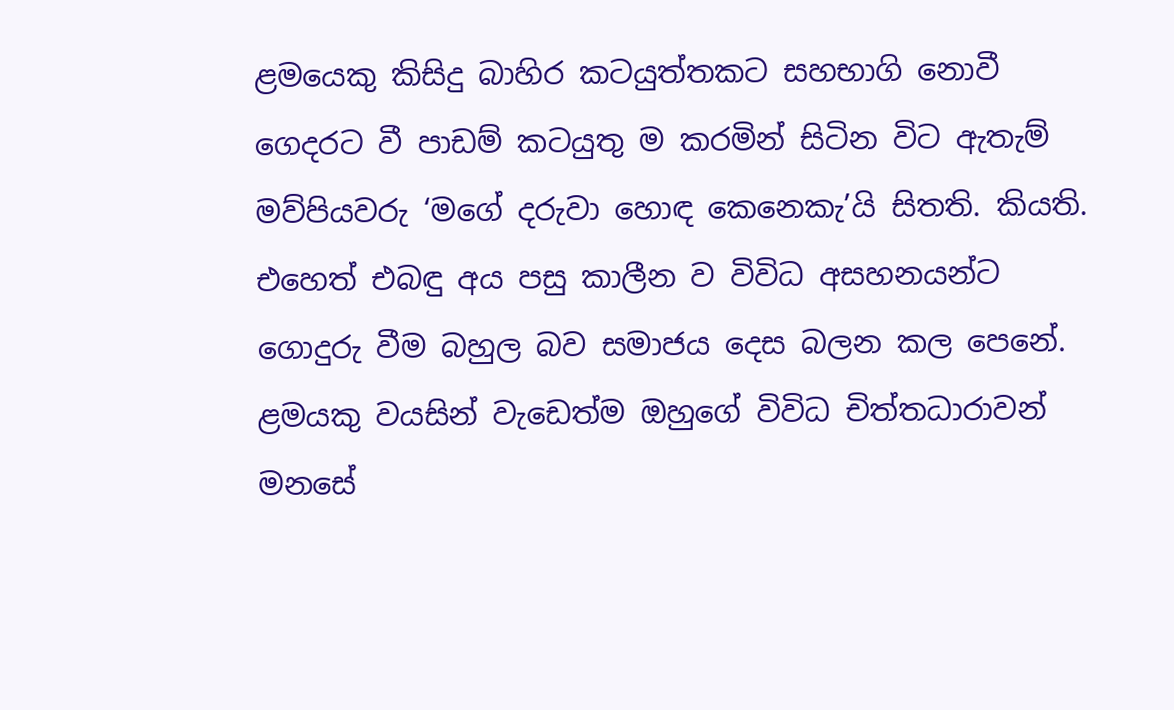ළමයෙකු කිසිදු බාහිර කටයුත්තකට සහභාගි නොවී ගෙදරට වී පාඩම් කටයුතු ම කරමින් සිටින විට ඇතැම් මව්පියවරු ‘මගේ දරුවා හොඳ කෙනෙකැ’යි සිතති. කියති. එහෙත් එබඳු අය පසු කාලීන ව විවිධ අසහනයන්ට ගොදුරු වීම බහුල බව සමාජය දෙස බලන කල පෙනේ. ළමයකු වයසින් වැඩෙත්ම ඔහුගේ විවිධ චිත්තධාරාවන් මනසේ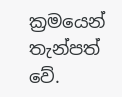ක්‍රමයෙන් තැන්පත් වේ.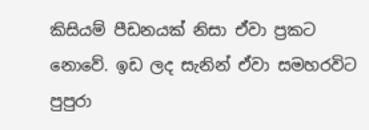කිසියම් පීඩනයක් නිසා ඒවා ප්‍රකට නොවේ. ඉඩ ලද සැනින් ඒවා සමහරවිට පුපුරා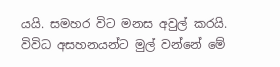යයි. සමහර විට මනස අවුල් කරයි. විවිධ අසහනයන්ට මුල් වන්නේ මේ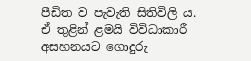පීඩිත ව පැවැති සිතිවිලි ය. ඒ තුළින් ළමයි විවිධාකාරී අසහනයට ගොදුරු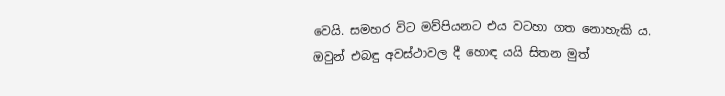වෙයි. සමහර විට මව්පියනට එය වටහා ගත නොහැකි ය. ඔවුන් එබඳු අවස්ථාවල දී හොඳ යයි සිතන මුත්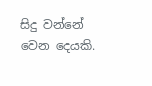සිදු වන්නේ වෙන දෙයකි.